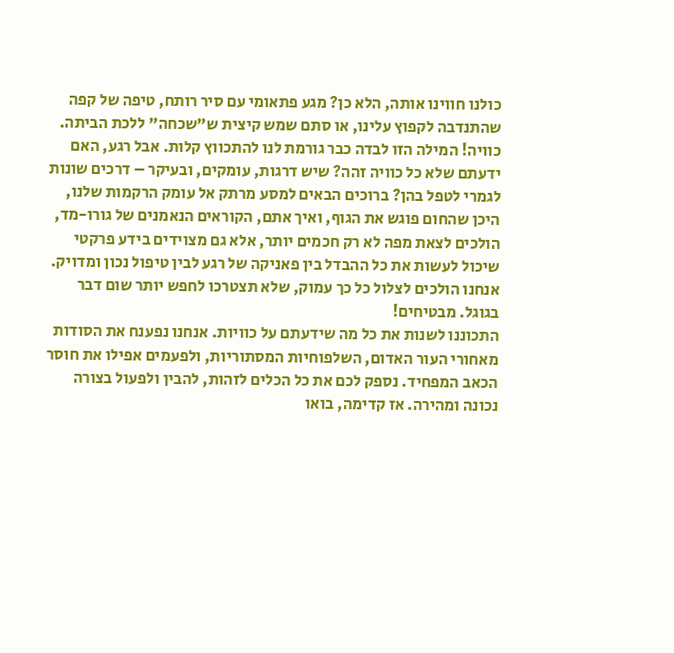כולנו חווינו אותה, הלא כן? מגע פתאומי עם סיר רותח, טיפה של קפה שהתנדבה לקפוץ עלינו, או סתם שמש קיצית ש"שכחה" ללכת הביתה. כוויה! המילה הזו לבדה כבר גורמת לנו להתכווץ קלות. אבל רגע, האם ידעתם שלא כל כוויה זהה? שיש דרגות, עומקים, ובעיקר – דרכים שונות לגמרי לטפל בהן? ברוכים הבאים למסע מרתק אל עומק הרקמות שלנו, היכן שהחום פוגש את הגוף, ואיך אתם, הקוראים הנאמנים של גורו-מד, הולכים לצאת מפה לא רק חכמים יותר, אלא גם מצוידים בידע פרקטי שיכול לעשות את כל ההבדל בין פאניקה של רגע לבין טיפול נכון ומדויק. אנחנו הולכים לצלול כל כך עמוק, שלא תצטרכו לחפש יותר שום דבר בגוגל. מבטיחים!
התכוננו לשנות את כל מה שידעתם על כוויות. אנחנו נפענח את הסודות מאחורי העור האדום, השלפוחיות המסתוריות, ולפעמים אפילו את חוסר הכאב המפחיד. נספק לכם את כל הכלים לזהות, להבין ולפעול בצורה נכונה ומהירה. אז קדימה, בואו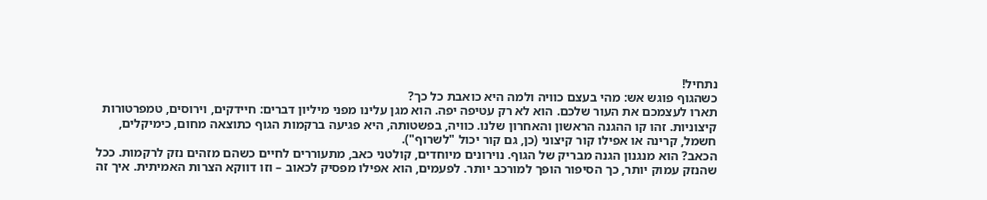נתחיל!
כשהגוף פוגש אש: מהי בעצם כוויה ולמה היא כואבת כל כך?
תארו לעצמכם את העור שלכם. הוא לא רק עטיפה יפה. הוא מגן עלינו מפני מיליון דברים: חיידקים, וירוסים, טמפרטורות קיצוניות. זהו קו ההגנה הראשון והאחרון שלנו. כוויה, בפשטותה, היא פגיעה ברקמות הגוף כתוצאה מחום, כימיקלים, חשמל, קרינה או אפילו קור קיצוני (כן, גם קור יכול "לשרוף").
הכאב? הוא מנגנון הגנה מבריק של הגוף. נוירונים מיוחדים, קולטני כאב, מתעוררים לחיים כשהם מזהים נזק לרקמות. ככל שהנזק עמוק יותר, כך הסיפור הופך למורכב יותר. לפעמים, הוא אפילו מפסיק לכאוב – וזו דווקא הצרות האמיתית. איך זה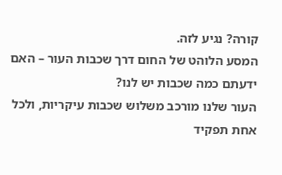קורה? נגיע לזה.
המסע הלוהט של החום דרך שכבות העור – האם ידעתם כמה שכבות יש לנו?
העור שלנו מורכב משלוש שכבות עיקריות, ולכל אחת תפקיד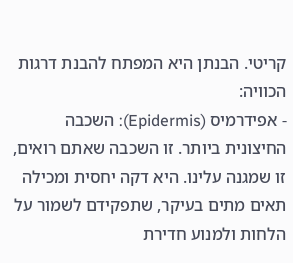קריטי. הבנתן היא המפתח להבנת דרגות הכוויה:
- אפידרמיס (Epidermis): השכבה החיצונית ביותר. זו השכבה שאתם רואים, זו שמגנה עלינו. היא דקה יחסית ומכילה תאים מתים בעיקר, שתפקידם לשמור על הלחות ולמנוע חדירת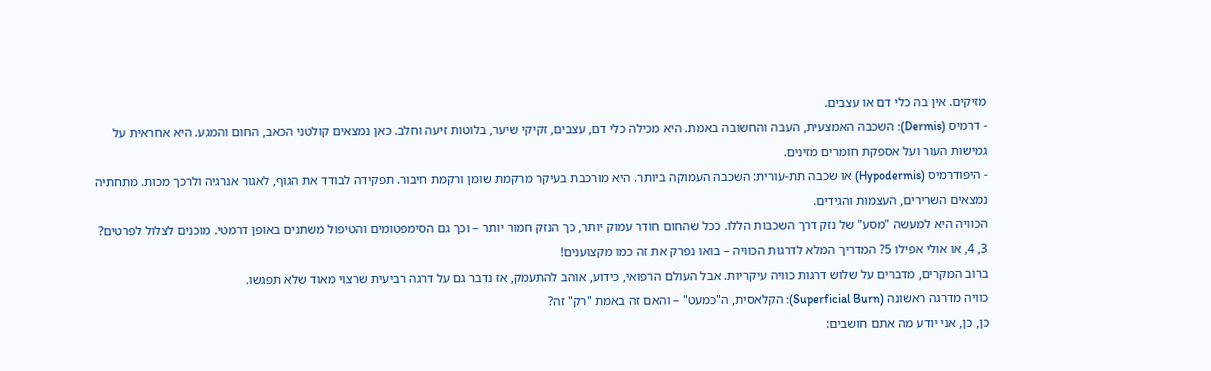מזיקים. אין בה כלי דם או עצבים.
- דרמיס (Dermis): השכבה האמצעית, העבה והחשובה באמת. היא מכילה כלי דם, עצבים, זקיקי שיער, בלוטות זיעה וחלב. כאן נמצאים קולטני הכאב, החום והמגע. היא אחראית על גמישות העור ועל אספקת חומרים מזינים.
- היפודרמיס (Hypodermis) או שכבה תת-עורית: השכבה העמוקה ביותר. היא מורכבת בעיקר מרקמת שומן ורקמת חיבור. תפקידה לבודד את הגוף, לאגור אנרגיה ולרכך מכות. מתחתיה נמצאים השרירים, העצמות והגידים.
הכוויה היא למעשה "מסע" של נזק דרך השכבות הללו. ככל שהחום חודר עמוק יותר, כך הנזק חמור יותר – וכך גם הסימפטומים והטיפול משתנים באופן דרמטי. מוכנים לצלול לפרטים?
3, 4, או אולי אפילו 5? המדריך המלא לדרגות הכוויה – בואו נפרק את זה כמו מקצוענים!
ברוב המקרים, מדברים על שלוש דרגות כוויה עיקריות. אבל העולם הרפואי, כידוע, אוהב להתעמק, אז נדבר גם על דרגה רביעית שרצוי מאוד שלא תפגשו.
כוויה מדרגה ראשונה (Superficial Burn): הקלאסית, ה"כמעט" – והאם זה באמת "רק" זה?
כן, כן, אני יודע מה אתם חושבים: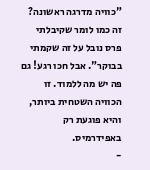"כוויה מדרגה ראשונה? זה כמו לומר שקיבלתי פרס נובל על זה שקמתי בבוקר". אבל חכו רגע! גם פה יש מה ללמוד. זו הכוויה השטחית ביותר, והיא פוגעת רק באפידרמיס.
-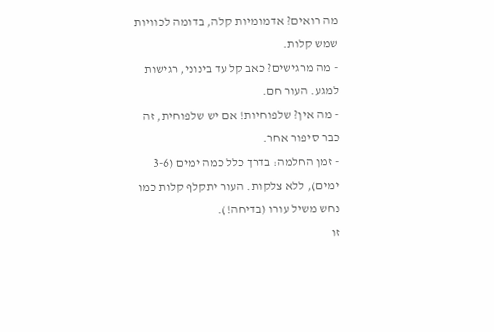מה רואים? אדמומיות קלה, בדומה לכוויות שמש קלות.
- מה מרגישים? כאב קל עד בינוני, רגישות למגע. העור חם.
- מה אין? שלפוחיות! אם יש שלפוחית, זה כבר סיפור אחר.
- זמן החלמה: בדרך כלל כמה ימים (3-6 ימים), ללא צלקות. העור יתקלף קלות כמו נחש משיל עורו (בדיחה!).
זו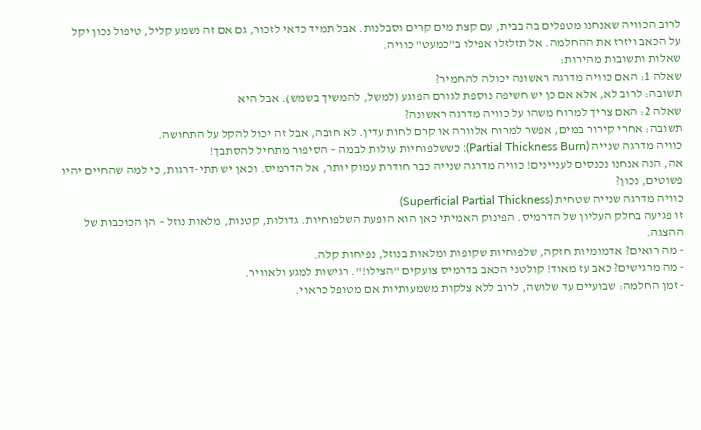לרוב הכוויה שאנחנו מטפלים בה בבית, עם קצת מים קרים וסבלנות. אבל תמיד כדאי לזכור, גם אם זה נשמע קליל, טיפול נכון יקל על הכאב ויזרז את ההחלמה. אל תזלזלו אפילו ב"כמעט" כוויה.
שאלות ותשובות מהירות:
שאלה 1: האם כוויה מדרגה ראשונה יכולה להחמיר?
תשובה: לרוב לא, אלא אם כן יש חשיפה נוספת לגורם הפוגע (למשל, להמשיך בשמש). אבל היא
שאלה 2: האם צריך למרוח משהו על כוויה מדרגה ראשונה?
תשובה: אחרי קירור במים, אפשר למרוח אלוורה או קרם לחות עדין. לא חובה, אבל זה יכול להקל על התחושה.
כוויה מדרגה שנייה (Partial Thickness Burn): כששלפוחיות עולות לבמה – הסיפור מתחיל להסתבך!
אה, הנה אנחנו נכנסים לעניינים! כוויה מדרגה שנייה כבר חודרת עמוק יותר, אל הדרמיס. וכאן יש תתי-דרגות, כי למה שהחיים יהיו פשוטים, נכון?
כוויה מדרגה שנייה שטחית (Superficial Partial Thickness)
זו פגיעה בחלק העליון של הדרמיס. הפינוק האמיתי כאן הוא הופעת השלפוחיות. גדולות, קטנות, מלאות נוזל – הן הכוכבות של ההצגה.
- מה רואים? אדמומיות חזקה, שלפוחיות שקופות ומלאות בנוזל, נפיחות קלה.
- מה מרגישים? כאב עז מאוד! קולטני הכאב בדרמיס צועקים "הצילו!". רגישות למגע ולאוויר.
- זמן החלמה: שבועיים עד שלושה, לרוב ללא צלקות משמעותיות אם מטופל כראוי.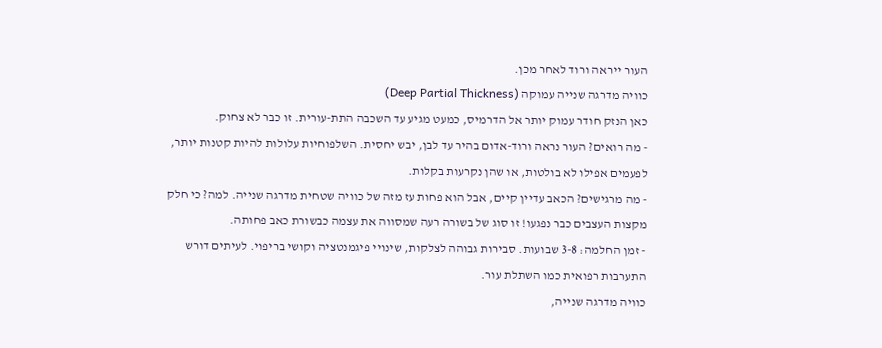העור ייראה ורוד לאחר מכן.
כוויה מדרגה שנייה עמוקה (Deep Partial Thickness)
כאן הנזק חודר עמוק יותר אל הדרמיס, כמעט מגיע עד השכבה התת-עורית. זו כבר לא צחוק.
- מה רואים? העור נראה ורוד-אדום בהיר עד לבן, יבש יחסית. השלפוחיות עלולות להיות קטנות יותר, לפעמים אפילו לא בולטות, או שהן נקרעות בקלות.
- מה מרגישים? הכאב עדיין קיים, אבל הוא פחות עז מזה של כוויה שטחית מדרגה שנייה. למה? כי חלק מקצות העצבים כבר נפגעו! זו סוג של בשורה רעה שמסווה את עצמה כבשורת כאב פחותה.
- זמן החלמה: 3-8 שבועות. סבירות גבוהה לצלקות, שינויי פיגמנטציה וקושי בריפוי. לעיתים דורש התערבות רפואית כמו השתלת עור.
כוויה מדרגה שנייה,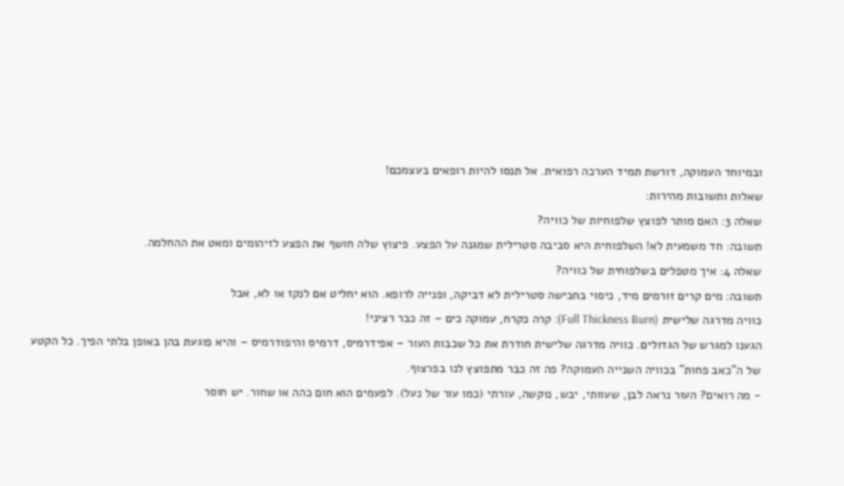ובמיוחד העמוקה, דורשת תמיד הערכה רפואית. אל תנסו להיות רופאים בעצמכם!
שאלות ותשובות מהירות:
שאלה 3: האם מותר לפוצץ שלפוחיות של כוויה?
תשובה: חד משמעית לא! השלפוחית היא סביבה סטרילית שמגנה על הפצע. פיצוץ שלה חושף את הפצע לזיהומים ומאט את ההחלמה.
שאלה 4: איך מטפלים בשלפוחית של כוויה?
תשובה: מים קרים זורמים מיד, כיסוי בחבישה סטרילית לא דביקה, ופנייה לרופא. הוא יחליט אם לנקז או לא, אבל
כוויה מדרגה שלישית (Full Thickness Burn): קרה כקרח, עמוקה כים – זה כבר רציני!
הגענו למגרש של הגדולים. כוויה מדרגה שלישית חודרת את כל שכבות העור – אפידרמיס, דרמיס והיפודרמיס – והיא פוגעת בהן באופן בלתי הפיך. כל הקטע של ה"כאב פחות" בכוויה השנייה העמוקה? פה זה כבר מתפוצץ לנו בפרצוף.
- מה רואים? העור נראה לבן, שעוותי, יבש, נוקשה, עורתי (כמו עור של נעל). לפעמים הוא חום כהה או שחור. יש חוסר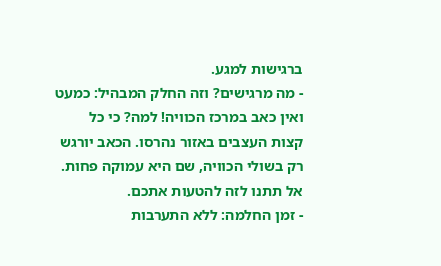ברגישות למגע.
- מה מרגישים? וזה החלק המבהיל: כמעט ואין כאב במרכז הכוויה! למה? כי כל קצות העצבים באזור נהרסו. הכאב יורגש רק בשולי הכוויה, שם היא עמוקה פחות. אל תתנו לזה להטעות אתכם.
- זמן החלמה: ללא התערבות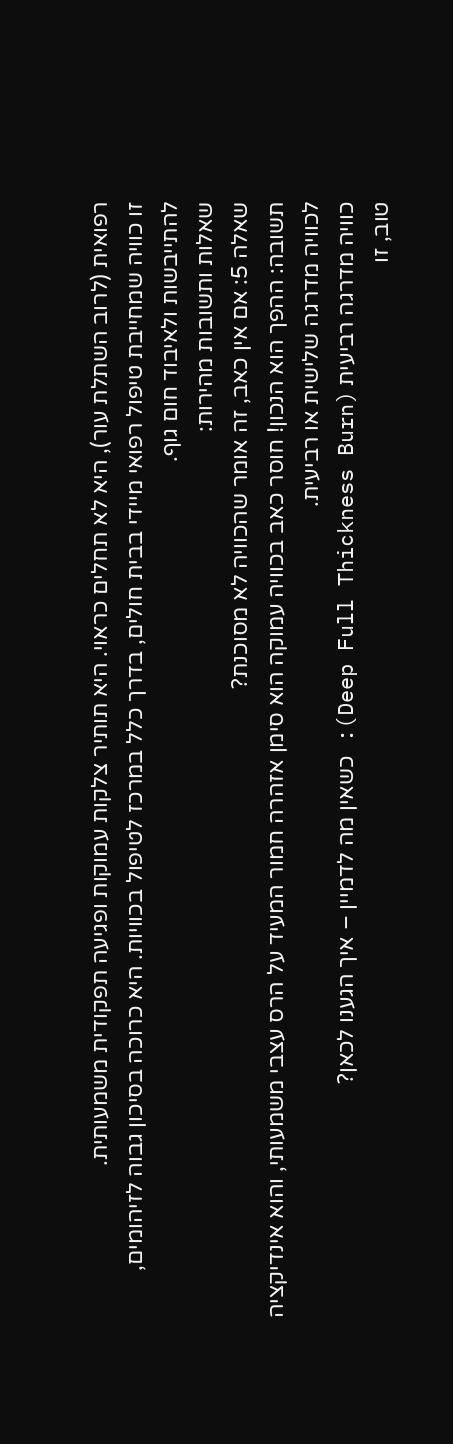רפואית (לרוב השתלת עור), היא לא תחלים כראוי. היא תותיר צלקות עמוקות ופגיעה תפקודית משמעותית.
זו כוויה שמחייבת טיפול רפואי מיידי בבית חולים, בדרך כלל במרכז לטיפול בכוויות. היא כרוכה בסיכון גבוה לזיהומים, להתייבשות ולאיבוד חום גוף.
שאלות ותשובות מהירות:
שאלה 5: אם אין כאב, זה אומר שהכוויה לא מסוכנת?
תשובה: ההפך הוא הנכון! חוסר כאב בכוויה עמוקה הוא סימן אזהרה חמור המעיד על הרס עצבי משמעותי, והוא אינדיקציה לכוויה מדרגה שלישית או רביעית.
כוויה מדרגה רביעית (Deep Full Thickness Burn): כשאין מה לדמיין – איך הגענו לכאן?
טוב, זו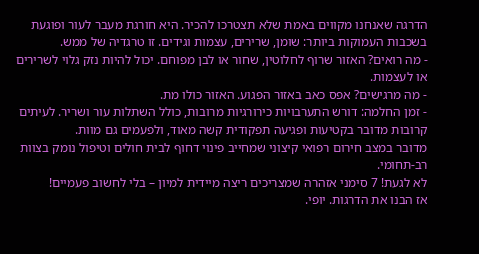הדרגה שאנחנו מקווים באמת שלא תצטרכו להכיר. היא חורגת מעבר לעור ופוגעת בשכבות העמוקות ביותר: שומן, שרירים, עצמות וגידים. זו טרגדיה של ממש.
- מה רואים? האזור שרוף לחלוטין, שחור או לבן מפוחם. יכול להיות נזק גלוי לשרירים או לעצמות.
- מה מרגישים? אפס כאב באזור הפגוע. האזור כולו מת.
- זמן החלמה: דורש התערבויות כירורגיות מרובות, כולל השתלות עור ושריר. לעיתים קרובות מדובר בקטיעות ופגיעה תפקודית קשה מאוד, ולפעמים גם מוות.
מדובר במצב חירום רפואי קיצוני שמחייב פינוי דחוף לבית חולים וטיפול נומק בצוות רב-תחומי.
לא לגעת! 7 סימני אזהרה שמצריכים ריצה מיידית למיון – בלי לחשוב פעמיים!
אז הבנו את הדרגות. יופי.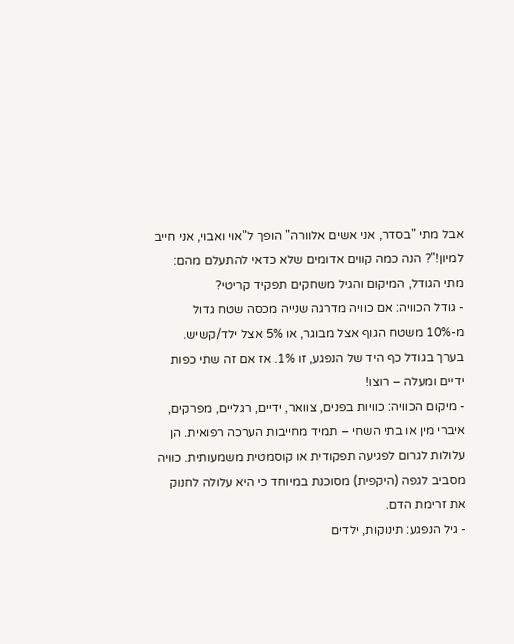אבל מתי "בסדר, אני אשים אלוורה" הופך ל"אוי ואבוי, אני חייב למיון!"? הנה כמה קווים אדומים שלא כדאי להתעלם מהם:
מתי הגודל, המיקום והגיל משחקים תפקיד קריטי?
- גודל הכוויה: אם כוויה מדרגה שנייה מכסה שטח גדול מ-10% משטח הגוף אצל מבוגר, או 5% אצל ילד/קשיש. בערך בגודל כף היד של הנפגע, זו 1%. אז אם זה שתי כפות ידיים ומעלה – רוצו!
- מיקום הכוויה: כוויות בפנים, צוואר, ידיים, רגליים, מפרקים, איברי מין או בתי השחי – תמיד מחייבות הערכה רפואית. הן עלולות לגרום לפגיעה תפקודית או קוסמטית משמעותית. כוויה מסביב לגפה (היקפית) מסוכנת במיוחד כי היא עלולה לחנוק את זרימת הדם.
- גיל הנפגע: תינוקות, ילדים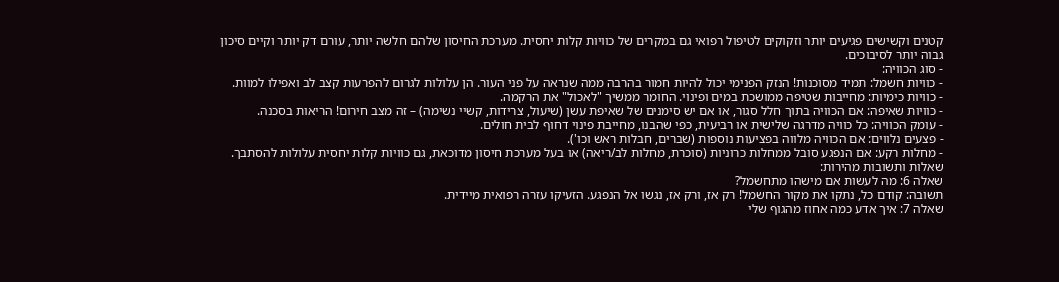קטנים וקשישים פגיעים יותר וזקוקים לטיפול רפואי גם במקרים של כוויות קלות יחסית. מערכת החיסון שלהם חלשה יותר, עורם דק יותר וקיים סיכון גבוה יותר לסיבוכים.
- סוג הכוויה:
- כוויות חשמל: תמיד מסוכנות! הנזק הפנימי יכול להיות חמור בהרבה ממה שנראה על פני העור. הן עלולות לגרום להפרעות קצב לב ואפילו למוות.
- כוויות כימיות: מחייבות שטיפה ממושכת במים ופינוי. החומר ממשיך "לאכול" את הרקמה.
- כוויות שאיפה: אם הכוויה בתוך חלל סגור, או אם יש סימנים של שאיפת עשן (שיעול, צרידות, קשיי נשימה) – זה מצב חירום! הריאות בסכנה.
- עומק הכוויה: כל כוויה מדרגה שלישית או רביעית, כפי שהבנו, מחייבת פינוי דחוף לבית חולים.
- פצעים נלווים: אם הכוויה מלווה בפציעות נוספות (שברים, חבלות ראש וכו').
- מחלות רקע: אם הנפגע סובל ממחלות כרוניות (סוכרת, מחלות לב/ריאה) או בעל מערכת חיסון מדוכאת, גם כוויות קלות יחסית עלולות להסתבך.
שאלות ותשובות מהירות:
שאלה 6: מה לעשות אם מישהו מתחשמל?
תשובה: קודם כל, נתקו את מקור החשמל! רק אז, ורק אז, נגשו אל הנפגע. הזעיקו עזרה רפואית מיידית.
שאלה 7: איך אדע כמה אחוז מהגוף שלי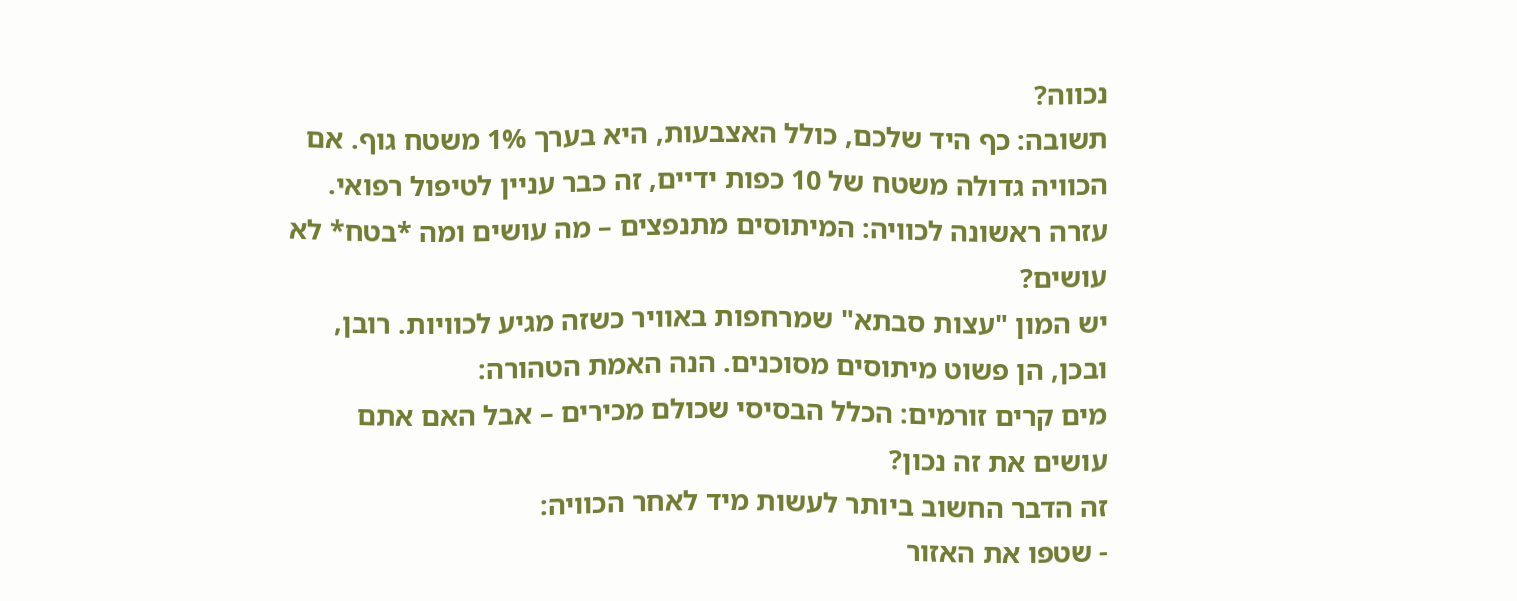נכווה?
תשובה: כף היד שלכם, כולל האצבעות, היא בערך 1% משטח גוף. אם הכוויה גדולה משטח של 10 כפות ידיים, זה כבר עניין לטיפול רפואי.
עזרה ראשונה לכוויה: המיתוסים מתנפצים – מה עושים ומה *בטח* לא עושים?
יש המון "עצות סבתא" שמרחפות באוויר כשזה מגיע לכוויות. רובן, ובכן, הן פשוט מיתוסים מסוכנים. הנה האמת הטהורה:
מים קרים זורמים: הכלל הבסיסי שכולם מכירים – אבל האם אתם עושים את זה נכון?
זה הדבר החשוב ביותר לעשות מיד לאחר הכוויה:
- שטפו את האזור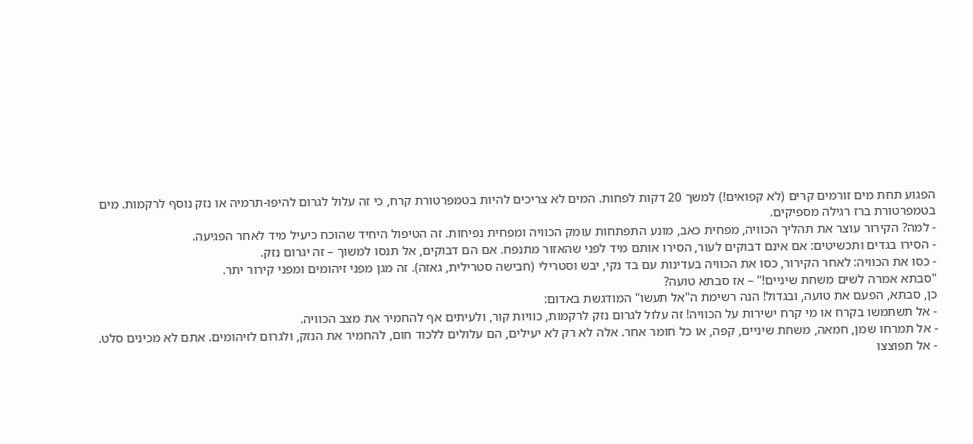הפגוע תחת מים זורמים קרים (לא קפואים!) למשך 20 דקות לפחות. המים לא צריכים להיות בטמפרטורת קרח, כי זה עלול לגרום להיפו-תרמיה או נזק נוסף לרקמות. מים בטמפרטורת ברז רגילה מספיקים.
- למה? הקירור עוצר את תהליך הכוויה, מפחית כאב, מונע התפתחות עומק הכוויה ומפחית נפיחות. זה הטיפול היחיד שהוכח כיעיל מיד לאחר הפגיעה.
- הסירו בגדים ותכשיטים: אם אינם דבוקים לעור, הסירו אותם מיד לפני שהאזור מתנפח. אם הם דבוקים, אל תנסו למשוך – זה יגרום נזק.
- כסו את הכוויה: לאחר הקירור, כסו את הכוויה בעדינות עם בד נקי, יבש וסטרילי (חבישה סטרילית, גאזה). זה מגן מפני זיהומים ומפני קירור יתר.
"סבתא אמרה לשים משחת שיניים!" – אז סבתא טועה?
כן, סבתא, הפעם את טועה, ובגדול! הנה רשימת ה"אל תעשו" המודגשת באדום:
- אל תשתמשו בקרח או מי קרח ישירות על הכוויה! זה עלול לגרום נזק לרקמות, כוויות קור, ולעיתים אף להחמיר את מצב הכוויה.
- אל תמרחו שמן, חמאה, משחת שיניים, קפה, או כל חומר אחר. אלה לא רק לא יעילים, הם עלולים ללכוד חום, להחמיר את הנזק, ולגרום לזיהומים. אתם לא מכינים סלט.
- אל תפוצצו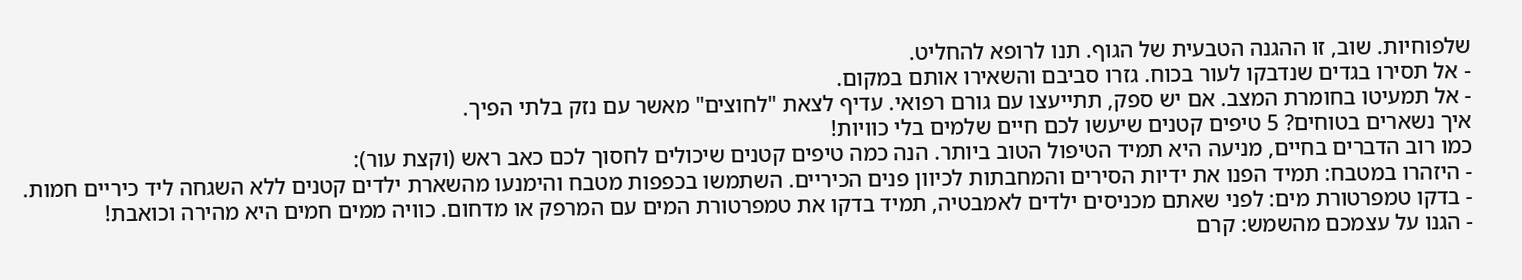שלפוחיות. שוב, זו ההגנה הטבעית של הגוף. תנו לרופא להחליט.
- אל תסירו בגדים שנדבקו לעור בכוח. גזרו סביבם והשאירו אותם במקום.
- אל תמעיטו בחומרת המצב. אם יש ספק, תתייעצו עם גורם רפואי. עדיף לצאת "לחוצים" מאשר עם נזק בלתי הפיך.
איך נשארים בטוחים? 5 טיפים קטנים שיעשו לכם חיים שלמים בלי כוויות!
כמו רוב הדברים בחיים, מניעה היא תמיד הטיפול הטוב ביותר. הנה כמה טיפים קטנים שיכולים לחסוך לכם כאב ראש (וקצת עור):
- היזהרו במטבח: תמיד הפנו את ידיות הסירים והמחבתות לכיוון פנים הכיריים. השתמשו בכפפות מטבח והימנעו מהשארת ילדים קטנים ללא השגחה ליד כיריים חמות.
- בדקו טמפרטורת מים: לפני שאתם מכניסים ילדים לאמבטיה, תמיד בדקו את טמפרטורת המים עם המרפק או מדחום. כוויה ממים חמים היא מהירה וכואבת!
- הגנו על עצמכם מהשמש: קרם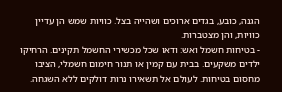הגנה, כובע, בגדים ארוכים ושהייה בצל. כוויות שמש הן עדיין כוויות, והן מצטברות.
- בטיחות חשמל ואש: ודאו שכל מכשירי החשמל תקינים. הרחיקו ילדים משקעים. בבית עם קמין או תנור חימום חשמלי, הציבו מחסום בטיחות. לעולם אל תשאירו נרות דולקים ללא השגחה.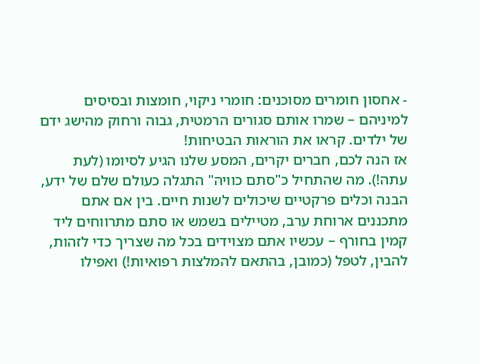- אחסון חומרים מסוכנים: חומרי ניקוי, חומצות ובסיסים למיניהם – שמרו אותם סגורים הרמטית, גבוה ורחוק מהישג ידם של ילדים. קראו את הוראות הבטיחות!
אז הנה לכם, חברים יקרים, המסע שלנו הגיע לסיומו (לעת עתה!). מה שהתחיל כ"סתם כוויה" התגלה כעולם שלם של ידע, הבנה וכלים פרקטיים שיכולים לשנות חיים. בין אם אתם מתכננים ארוחת ערב, מטיילים בשמש או סתם מתרווחים ליד קמין בחורף – עכשיו אתם מצוידים בכל מה שצריך כדי לזהות, להבין, לטפל (כמובן, בהתאם להמלצות רפואיות!) ואפילו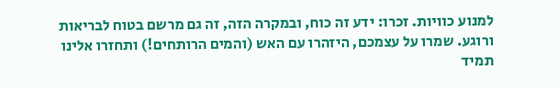למנוע כוויות. זכרו: ידע זה כוח, ובמקרה הזה, זה גם מרשם בטוח לבריאות ורוגע. שמרו על עצמכם, היזהרו עם האש (והמים הרותחים!) ותחזרו אלינו תמיד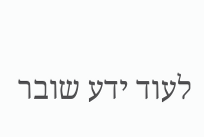לעוד ידע שובר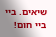שיאים. ביי ביי חום!